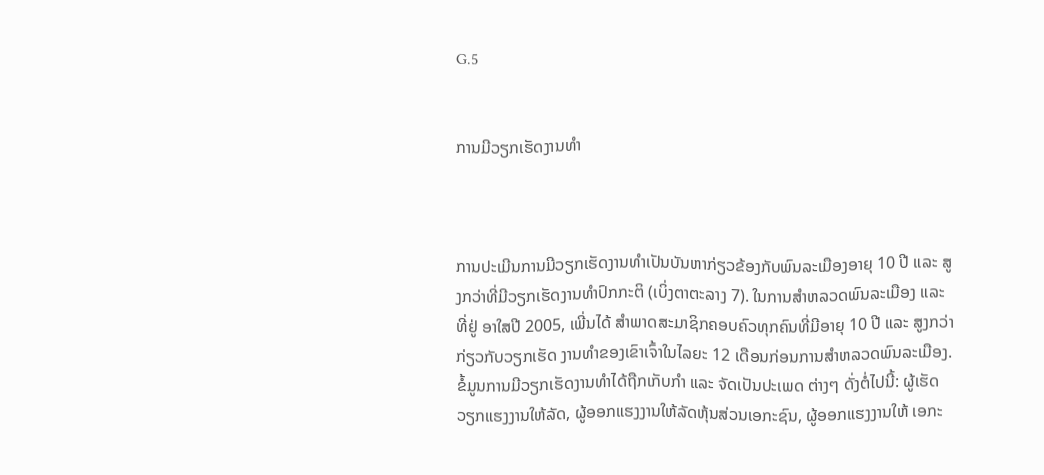G.5


ການມີວຽກເຮັດງານທຳ



ການປະເມີນການມີວຽກເຮັດງານທຳເປັນບັນຫາກ່ຽວຂ້ອງກັບພົນລະເມືອງອາຍຸ 10 ປີ ແລະ ສູງກວ່າທີ່ມີວຽກເຮັດງານທຳປົກກະຕິ (ເບິ່ງຕາຕະລາງ 7). ໃນການສຳຫລວດພົນລະເມືອງ ແລະ ທີ່ຢູ່ ອາໃສປີ 2005, ເພີ່ນໄດ້ ສຳພາດສະມາຊິກຄອບຄົວທຸກຄົນທີ່ມີອາຍຸ 10 ປີ ແລະ ສູງກວ່າກ່ຽວກັບວຽກເຮັດ ງານທຳຂອງເຂົາເຈົ້າໃນໄລຍະ 12 ເດືອນກ່ອນການສຳຫລວດພົນລະເມືອງ. ຂໍ້ມູນການມີວຽກເຮັດງານທຳໄດ້ຖືກເກັບກຳ ແລະ ຈັດເປັນປະເພດ ຕ່າງໆ ດັ່ງຕໍ່ໄປນີ້: ຜູ້ເຮັດວຽກແຮງງານໃຫ້ລັດ, ຜູ້ອອກແຮງງານໃຫ້ລັດຫຸ້ນສ່ວນເອກະຊົນ, ຜູ້ອອກແຮງງານໃຫ້ ເອກະ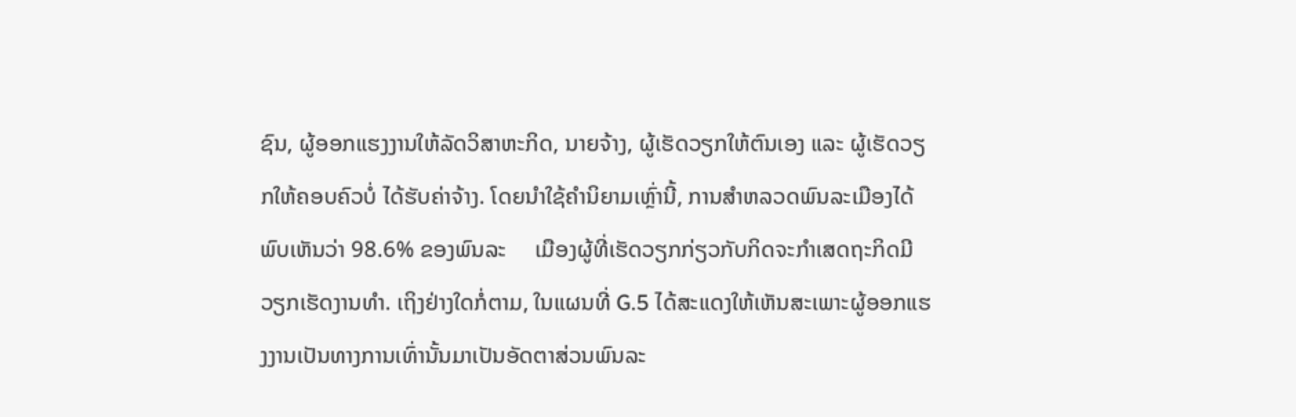ຊົນ, ຜູ້ອອກແຮງງານໃຫ້ລັດວິສາຫະກິດ, ນາຍຈ້າງ, ຜູ້ເຮັດວຽກໃຫ້ຕົນເອງ ແລະ ຜູ້ເຮັດວຽກໃຫ້ຄອບຄົວບໍ່ ໄດ້ຮັບຄ່າຈ້າງ. ໂດຍນຳໃຊ້ຄຳນິຍາມເຫຼົ່ານີ້, ການສຳຫລວດພົນລະເມືອງໄດ້ພົບເຫັນວ່າ 98.6% ຂອງພົນລະ     ເມືອງຜູ້ທີ່ເຮັດວຽກກ່ຽວກັບກິດຈະກຳເສດຖະກິດມີວຽກເຮັດງານທຳ. ເຖິງຢ່າງໃດກໍ່ຕາມ, ໃນແຜນທີ່ G.5 ໄດ້ສະແດງໃຫ້ເຫັນສະເພາະຜູ້ອອກແຮງງານເປັນທາງການເທົ່ານັ້ນມາເປັນອັດຕາສ່ວນພົນລະ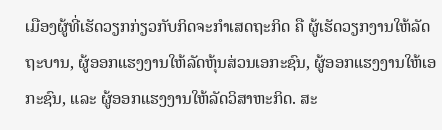ເມືອງຜູ້ທີ່ເຮັດວຽກກ່ຽວກັບກິດຈະກຳເສດຖະກິດ ຄື ຜູ້ເຮັດວຽກງານໃຫ້ລັດຖະບານ, ຜູ້ອອກແຮງງານໃຫ້ລັດຫຸ້ນສ່ວນເອກະຊົນ, ຜູ້ອອກແຮງງານໃຫ້ເອກະຊົນ, ແລະ ຜູ້ອອກແຮງງານໃຫ້ລັດວິສາຫະກິດ. ສະ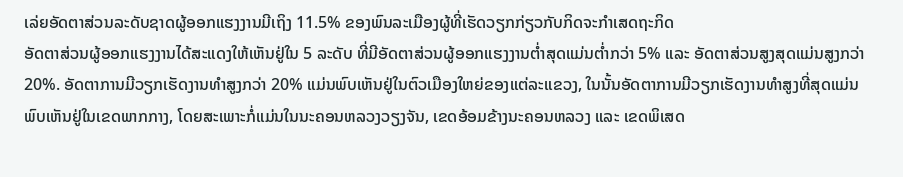ເລ່ຍອັດຕາສ່ວນລະດັບຊາດຜູ້ອອກແຮງງານມີເຖິງ 11.5% ຂອງພົນລະເມືອງຜູ້ທີ່ເຮັດວຽກກ່ຽວກັບກິດຈະກຳເສດຖະກິດ
ອັດຕາສ່ວນຜູ້ອອກແຮງງານໄດ້ສະແດງໃຫ້ເຫັນຢູ່ໃນ 5 ລະດັບ ທີ່ມີອັດຕາສ່ວນຜູ້ອອກແຮງງານຕ່ຳສຸດແມ່ນຕ່ຳກວ່າ 5% ແລະ ອັດຕາສ່ວນສູງສຸດແມ່ນສູງກວ່າ 20%. ອັດຕາການມີວຽກເຮັດງານທຳສູງກວ່າ 20% ແມ່ນພົບເຫັນຢູ່ໃນຕົວເມືອງໃຫຍ່ຂອງແຕ່ລະແຂວງ, ໃນນັ້ນອັດຕາການມີວຽກເຮັດງານທຳສູງທີ່ສຸດແມ່ນພົບເຫັນຢູ່ໃນເຂດພາກກາງ, ໂດຍສະເພາະກໍ່ແມ່ນໃນນະຄອນຫລວງວຽງຈັນ, ເຂດອ້ອມຂ້າງນະຄອນຫລວງ ແລະ ເຂດພິເສດ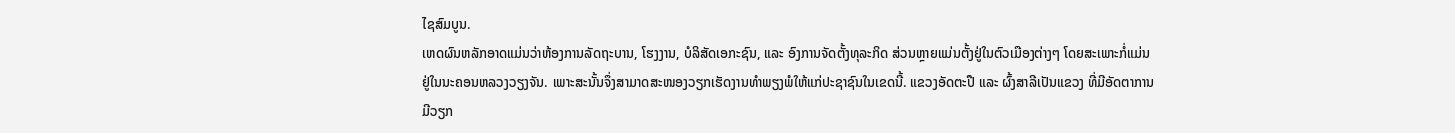ໄຊສົມບູນ.
ເຫດຜົນຫລັກອາດແມ່ນວ່າຫ້ອງການລັດຖະບານ, ໂຮງງານ, ບໍລິສັດເອກະຊົນ, ແລະ ອົງການຈັດຕັ້ງທຸລະກິດ ສ່ວນຫຼາຍແມ່ນຕັ້ງຢູ່ໃນຕົວເມືອງຕ່າງໆ ໂດຍສະເພາະກໍ່ແມ່ນຢູ່ໃນນະຄອນຫລວງວຽງຈັນ. ເພາະສະນັ້ນຈຶ່ງສາມາດສະໜອງວຽກເຮັດງານທຳພຽງພໍໃຫ້ແກ່ປະຊາຊົນໃນເຂດນີ້. ແຂວງອັດຕະປື ແລະ ຜົ້ງສາລີເປັນແຂວງ ທີ່ມີອັດຕາການມີວຽກ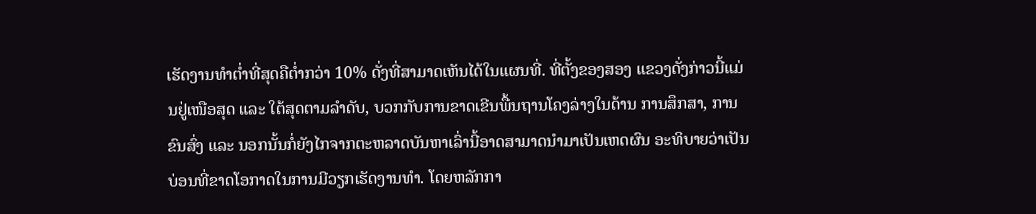ເຮັດງານທຳຕ່ຳທີ່ສຸດຄືຕ່ຳກວ່າ 10% ດັ່ງທີ່ສາມາດເຫັນໄດ້ໃນແຜນທີ່. ທີ່ຕັ້ງຂອງສອງ ແຂວງດັ່ງກ່າວນີ້ແມ່ນຢູ່ເໜືອສຸດ ແລະ ໃຕ້ສຸດຕາມລຳດັບ, ບວກກັບການຂາດເຂີນພື້ນຖານໂຄງລ່າງໃນດ້ານ ການສຶກສາ, ການຂົນສົ່ງ ແລະ ນອກນັ້ນກໍ່ຍັງໄກຈາກຕະຫລາດບັນຫາເລົ່ານີ້ອາດສາມາດນຳມາເປັນເຫດຜົນ ອະທິບາຍວ່າເປັນບ່ອນທີ່ຂາດໂອກາດໃນການມີວຽກເຮັດງານທຳ. ໂດຍຫລັກກາ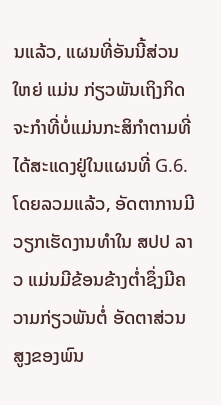ນແລ້ວ, ແຜນທີ່ອັນນີ້ສ່ວນໃຫຍ່ ແມ່ນ ກ່ຽວພັນເຖິງກິດຈະກຳທີ່ບໍ່ແມ່ນກະສິກຳຕາມທີ່ໄດ້ສະແດງຢູ່ໃນແຜນທີ່ G.6.
ໂດຍລວມແລ້ວ, ອັດຕາການມີວຽກເຮັດງານທຳໃນ ສປປ ລາວ ແມ່ນມີຂ້ອນຂ້າງຕ່ຳຊຶ່ງມີຄວາມກ່ຽວພັນຕໍ່ ອັດຕາສ່ວນສູງຂອງພົນ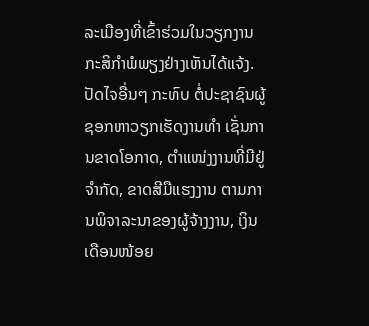ລະເມືອງທີ່ເຂົ້າຮ່ວມໃນວຽກງານກະສິກຳພໍພຽງຢ່າງເຫັນໄດ້ແຈ້ງ. ປັດໄຈອື່ນໆ ກະທົບ ຕໍ່ປະຊາຊົນຜູ້ຊອກຫາວຽກເຮັດງານທຳ ເຊັ່ນການຂາດໂອກາດ, ຕຳແໜ່ງງານທີ່ມີຢູ່ຈຳກັດ, ຂາດສີມືແຮງງານ ຕາມການພິຈາລະນາຂອງຜູ້ຈ້າງງານ, ເງິນເດືອນໜ້ອຍ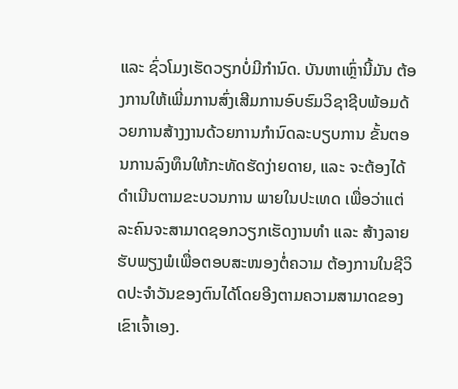ແລະ ຊົ່ວໂມງເຮັດວຽກບໍ່ມີກຳນົດ. ບັນຫາເຫຼົ່ານີ້ມັນ ຕ້ອງການໃຫ້ເພີ່ມການສົ່ງເສີມການອົບຮົມວິຊາຊີບພ້ອມດ້ວຍການສ້າງງານດ້ວຍການກຳນົດລະບຽບການ ຂັ້ນຕອນການລົງທຶນໃຫ້ກະທັດຮັດງ່າຍດາຍ, ແລະ ຈະຕ້ອງໄດ້ດຳເນີນຕາມຂະບວນການ ພາຍໃນປະເທດ ເພື່ອວ່າແຕ່ລະຄົນຈະສາມາດຊອກວຽກເຮັດງານທຳ ແລະ ສ້າງລາຍຮັບພຽງພໍເພື່ອຕອບສະໜອງຕໍ່ຄວາມ ຕ້ອງການໃນຊີວິດປະຈຳວັນຂອງຕົນໄດ້ໂດຍອີງຕາມຄວາມສາມາດຂອງເຂົາເຈົ້າເອງ.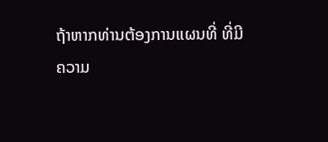ຖ້າຫາກທ່ານຕ້ອງການແຜນທີ່ ທີ່ມີ
ຄວາມ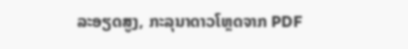ລະອຽດສູງ, ກະລຸນາດາວໂຫຼດຈາກ PDF